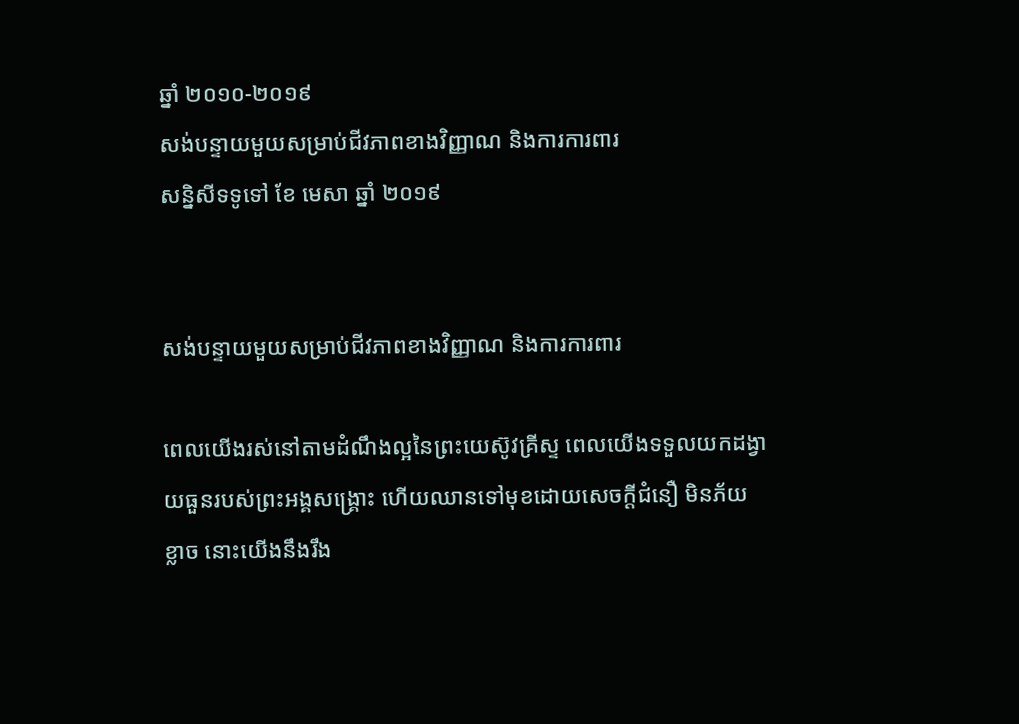ឆ្នាំ ២០១០-២០១៩
សង់បន្ទាយមួយសម្រាប់ជីវភាពខាងវិញ្ញាណ និងការការពារ
សន្និសីទទូទៅ ខែ មេសា ឆ្នាំ ២០១៩


សង់បន្ទាយមួយសម្រាប់ជីវភាពខាងវិញ្ញាណ និងការការពារ

ពេលយើងរស់នៅតាមដំណឹងល្អនៃព្រះយេស៊ូវគ្រីស្ទ ពេលយើងទទួលយកដង្វាយធួនរបស់ព្រះអង្គសង្គ្រោះ ហើយឈានទៅមុខដោយសេចក្ដីជំនឿ មិនភ័យខ្លាច នោះយើងនឹងរឹង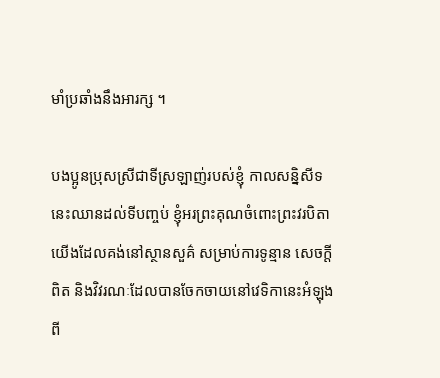មាំប្រឆាំងនឹងអារក្ស ។

បងប្អូនប្រុសស្រីជាទីស្រឡាញ់របស់ខ្ញុំ កាលសន្និសីទនេះឈានដល់ទីបញ្ចប់ ខ្ញុំអរព្រះគុណចំពោះព្រះវរបិតាយើងដែលគង់នៅស្ថានសួគ៌ សម្រាប់ការទូន្មាន សេចក្ដីពិត និងវិវរណៈដែលបានចែកចាយនៅវេទិកានេះអំឡុងពី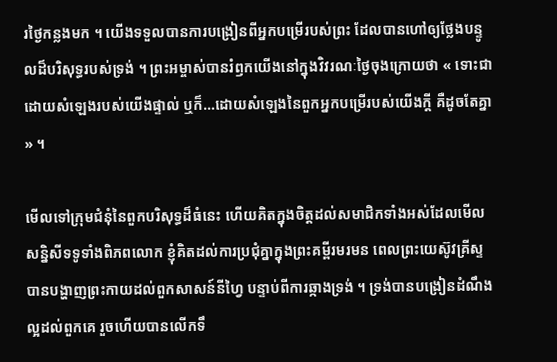រថ្ងៃកន្លងមក ។ យើងទទួលបានការបង្រៀនពីអ្នកបម្រើរបស់ព្រះ ដែលបានហៅឲ្យថ្លែងបន្ទូលដ៏បរិសុទ្ធរបស់ទ្រង់ ។ ព្រះអម្ចាស់បានរំឭកយើងនៅក្នុងវិវរណៈថ្ងៃចុងក្រោយថា « ទោះជាដោយសំឡេងរបស់យើងផ្ទាល់ ឬក៏…ដោយសំឡេងនៃពួកអ្នកបម្រើរបស់យើងក្ដី គឺដូចតែគ្នា » ។

មើលទៅក្រុមជំនុំនៃពួកបរិសុទ្ធដ៏ធំនេះ ហើយគិតក្នុងចិត្តដល់សមាជិកទាំងអស់ដែលមើលសន្និសីទទូទាំងពិភពលោក ខ្ញុំគិតដល់ការប្រជុំគ្នាក្នុងព្រះគម្ពីរមរមន ពេលព្រះយេស៊ូវគ្រីស្ទបានបង្ហាញព្រះកាយដល់ពួកសាសន៍នីហ្វៃ បន្ទាប់ពីការឆ្កាងទ្រង់ ។ ទ្រង់បានបង្រៀនដំណឹងល្អដល់ពួកគេ រួចហើយបានលើកទឹ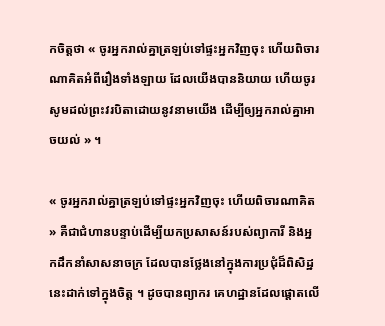កចិត្តថា « ចូរអ្នករាល់គ្នាត្រឡប់ទៅផ្ទះអ្នកវិញចុះ ហើយពិចារណាគិតអំពីរឿងទាំងឡាយ ដែលយើងបាននិយាយ ហើយចូរសូមដល់ព្រះវរបិតាដោយនូវនាមយើង ដើម្បីឲ្យអ្នករាល់គ្នាអាចយល់ » ។

« ចូរអ្នករាល់គ្នាត្រឡប់ទៅផ្ទះអ្នកវិញចុះ ហើយពិចារណាគិត » គឺជាជំហានបន្ទាប់ដើម្បីយកប្រសាសន៍របស់ព្យាការី និងអ្នកដឹកនាំសាសនាចក្រ ដែលបានថ្លែងនៅក្នុងការប្រជុំដ៏ពិសិដ្ឋនេះដាក់ទៅក្នុងចិត្ត ។ ដូចបានព្យាករ គេហដ្ឋានដែលផ្ដោតលើ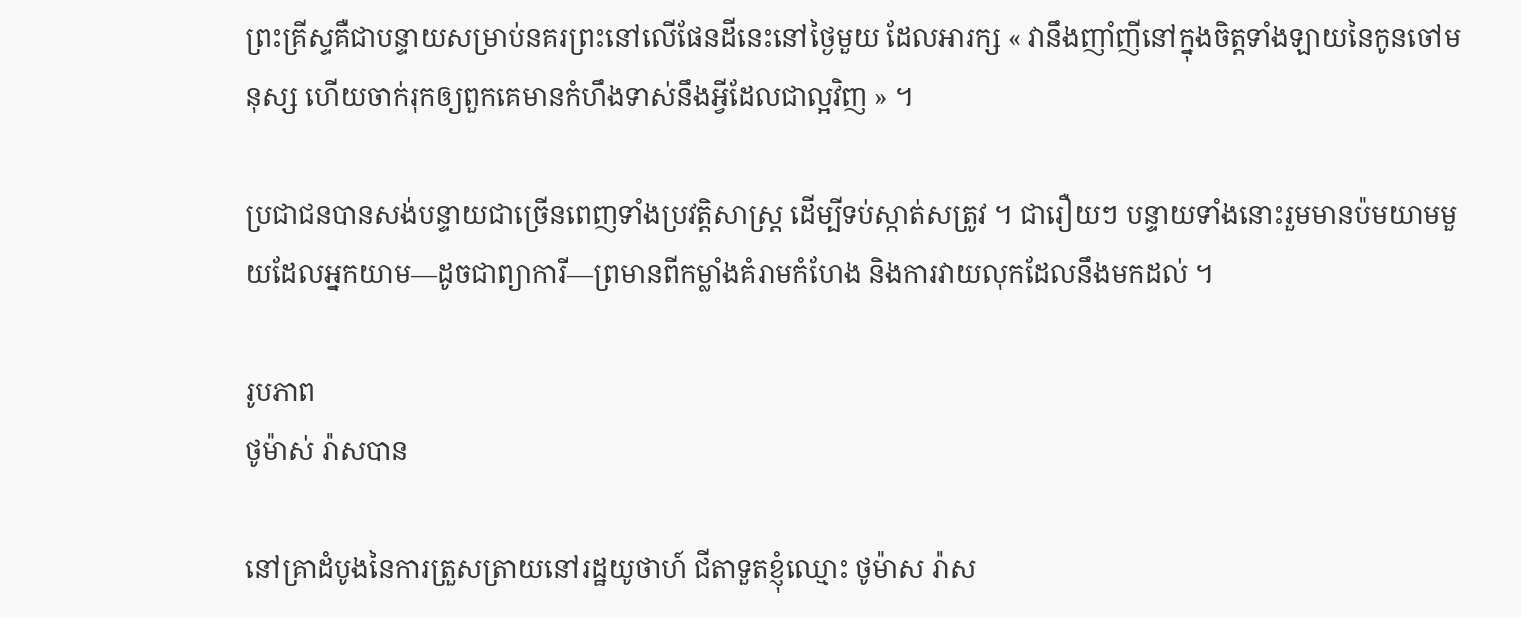ព្រះគ្រីស្ទគឺជាបន្ទាយសម្រាប់នគរព្រះនៅលើផែនដីនេះនៅថ្ងៃមួយ ដែលអារក្ស « វានឹងញាំញីនៅក្នុងចិត្តទាំងឡាយនៃកូនចៅមនុស្ស ហើយចាក់រុកឲ្យពួកគេមានកំហឹងទាស់នឹងអ្វីដែលជាល្អវិញ » ។

ប្រជាជនបានសង់បន្ទាយជាច្រើនពេញទាំងប្រវត្តិសាស្ដ្រ ដើម្បីទប់ស្កាត់សត្រូវ ។ ជារឿយៗ បន្ទាយទាំងនោះរួមមានប៉មយាមមួយដែលអ្នកយាម—ដូចជាព្យាការី—ព្រមានពីកម្លាំងគំរាមកំហែង និងការវាយលុកដែលនឹងមកដល់ ។

រូបភាព
ថូម៉ាស់ រ៉ាសបាន

នៅគ្រាដំបូងនៃការត្រួសត្រាយនៅរដ្ឋយូថាហ៍ ជីតាទួតខ្ញុំឈ្មោះ ថូម៉ាស រ៉ាស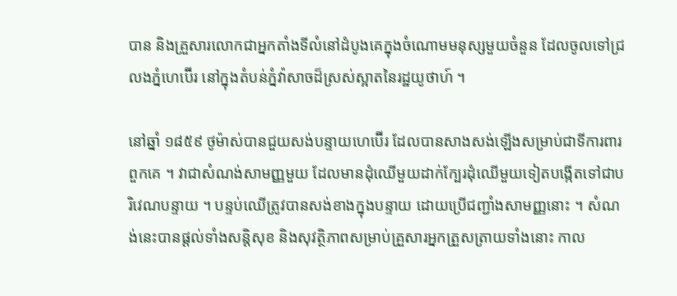បាន និងគ្រួសារលោកជាអ្នកតាំងទីលំនៅដំបូងគេក្នុងចំណោមមនុស្សមួយចំនួន ដែលចូលទៅជ្រលងភ្នំហេប៊ើរ នៅក្នុងតំបន់ភ្នំវ៉ាសាចដ៏ស្រស់ស្អាតនៃរដ្ឋយូថាហ៍ ។

នៅឆ្នាំ ១៨៥៩ ថូម៉ាស់បានជួយសង់បន្ទាយហេប៊ើរ ដែលបានសាងសង់ឡើងសម្រាប់ជាទីការពារពួកគេ ។ វាជាសំណង់សាមញ្ញមួយ ដែលមានដុំឈើមួយដាក់ក្បែរដុំឈើមួយទៀតបង្កើតទៅជាបរិវេណបន្ទាយ ។ បន្ទប់ឈើត្រូវបានសង់ខាងក្នុងបន្ទាយ ដោយប្រើជញ្ជាំងសាមញ្ញនោះ ។ សំណង់នេះបានផ្ដល់ទាំងសន្ដិសុខ និងសុវត្ថិភាពសម្រាប់គ្រួសារអ្នកត្រួសត្រាយទាំងនោះ កាល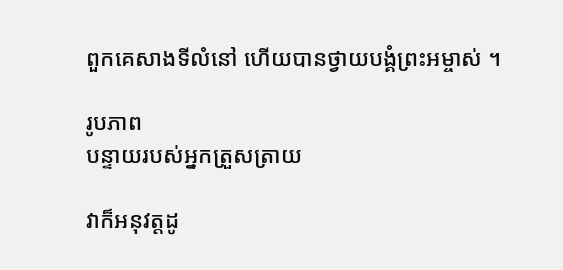ពួកគេសាងទីលំនៅ ហើយបានថ្វាយបង្គំព្រះអម្ចាស់ ។

រូបភាព
បន្ទាយរបស់អ្នកត្រួសត្រាយ

វាក៏អនុវត្តដូ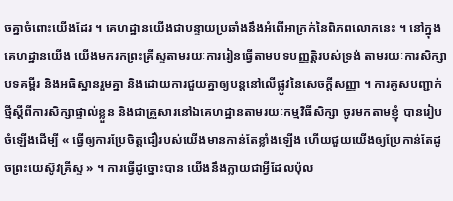ចគ្នាចំពោះយើងដែរ ។ គេហដ្ឋានយើងជាបន្ទាយប្រឆាំងនឹងអំពើអាក្រក់នៃពិភពលោកនេះ ។ នៅក្នុងគេហដ្ឋានយើង យើងមករកព្រះគ្រីស្ទតាមរយៈការរៀនធ្វើតាមបទបញ្ញត្តិរបស់ទ្រង់ តាមរយៈការសិក្សាបទគម្ពីរ និងអធិស្ឋានរួមគ្នា និងដោយការជួយគ្នាឲ្យបន្ដនៅលើផ្លូវនៃសេចក្ដីសញ្ញា ។ ការគូសបញ្ជាក់ថ្មីស្ដីពីការសិក្សាផ្ទាល់ខ្លួន និងជាគ្រួសារនៅឯគេហដ្ឋានតាមរយៈកម្មវិធីសិក្សា ចូរមកតាមខ្ញុំ បានរៀបចំឡើងដើម្បី « ធ្វើឲ្យការប្រែចិត្តជឿរបស់យើងមានកាន់តែខ្លាំងឡើង ហើយជួយយើងឲ្យប្រែកាន់តែដូចព្រះយេស៊ូវគ្រីស្ទ » ។ ការធ្វើដូច្នោះបាន យើងនឹងក្លាយជាអ្វីដែលប៉ុល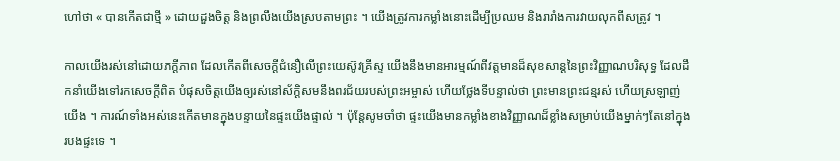ហៅថា « បានកើតជាថ្មី » ដោយដួងចិត្ត និងព្រលឹងយើងស្របតាមព្រះ ។ យើងត្រូវការកម្លាំងនោះដើម្បីប្រឈម និងរារាំងការវាយលុកពីសត្រូវ ។

កាលយើងរស់នៅដោយភក្ដីភាព ដែលកើតពីសេចក្ដីជំនឿលើព្រះយេស៊ូវគ្រីស្ទ យើងនឹងមានអារម្មណ៍ពីវត្តមានដ៏សុខសាន្ដនៃព្រះវិញ្ញាណបរិសុទ្ធ ដែលដឹកនាំយើងទៅរកសេចក្ដីពិត បំផុសចិត្តយើងឲ្យរស់នៅស័ក្ដិសមនឹងពរជ័យរបស់ព្រះអម្ចាស់ ហើយថ្លែងទីបន្ទាល់ថា ព្រះមានព្រះជន្មរស់ ហើយស្រឡាញ់យើង ។ ការណ៍ទាំងអស់នេះកើតមានក្នុងបន្ទាយនៃផ្ទះយើងផ្ទាល់ ។ ប៉ុន្ដែសូមចាំថា ផ្ទះយើងមានកម្លាំងខាងវិញ្ញាណដ៏ខ្លាំងសម្រាប់យើងម្នាក់ៗតែនៅក្នុងរបងផ្ទះទេ ។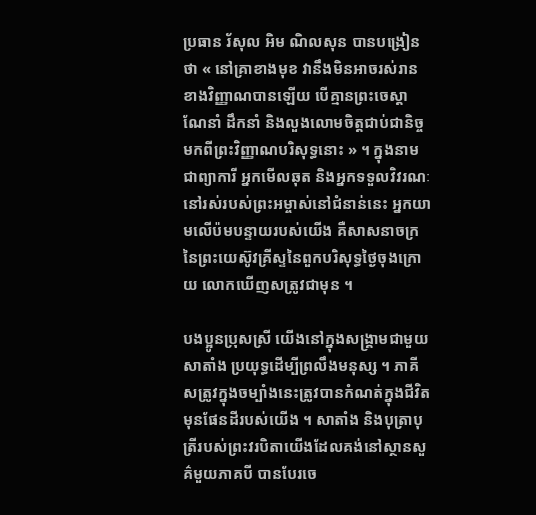ប្រធាន រ័សុល អិម ណិលសុន បានបង្រៀនថា « នៅគ្រាខាងមុខ វានឹងមិនអាចរស់រានខាងវិញ្ញាណបានឡើយ បើគ្មានព្រះចេស្ដាណែនាំ ដឹកនាំ និងលួងលោមចិត្តជាប់ជានិច្ចមកពីព្រះវិញ្ញាណបរិសុទ្ធនោះ » ។ ក្នុងនាមជាព្យាការី អ្នកមើលឆុត និងអ្នកទទួលវិវរណៈនៅរស់របស់ព្រះអម្ចាស់នៅជំនាន់នេះ អ្នកយាមលើប៉មបន្ទាយរបស់យើង គឺសាសនាចក្រនៃព្រះយេស៊ូវគ្រីស្ទនៃពួកបរិសុទ្ធថ្ងៃចុងក្រោយ លោកឃើញសត្រូវជាមុន ។

បងប្អូនប្រុសស្រី យើងនៅក្នុងសង្គ្រាមជាមួយសាតាំង ប្រយុទ្ធដើម្បីព្រលឹងមនុស្ស ។ ភាគីសត្រូវក្នុងចម្បាំងនេះត្រូវបានកំណត់ក្នុងជីវិតមុនផែនដីរបស់យើង ។ សាតាំង និងបុត្រាបុត្រីរបស់ព្រះវរបិតាយើងដែលគង់នៅស្ថានសួគ៌មួយភាគបី បានបែរចេ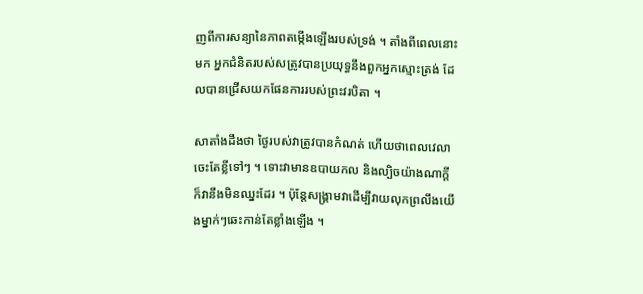ញពីការសន្យានៃភាពតម្កើងឡើងរបស់ទ្រង់ ។ តាំងពីពេលនោះមក អ្នកជំនិតរបស់សត្រូវបានប្រយុទ្ធនឹងពួកអ្នកស្មោះត្រង់ ដែលបានជ្រើសយកផែនការរបស់ព្រះវរបិតា ។

សាតាំងដឹងថា ថ្ងៃរបស់វាត្រូវបានកំណត់ ហើយថាពេលវេលាចេះតែខ្លីទៅៗ ។ ទោះវាមានឧបាយកល និងល្បិចយ៉ាងណាក្ដី ក៏វានឹងមិនឈ្នះដែរ ។ ប៉ុន្ដែសង្គ្រាមវាដើម្បីវាយលុកព្រលឹងយើងម្នាក់ៗឆេះកាន់តែខ្លាំងឡើង ។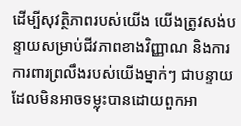ដើម្បីសុវត្ថិភាពរបស់យើង យើងត្រូវសង់បន្ទាយសម្រាប់ជីវភាពខាងវិញ្ញាណ និងការការពារព្រលឹងរបស់យើងម្នាក់ៗ ជាបន្ទាយដែលមិនអាចទម្លុះបានដោយពួកអា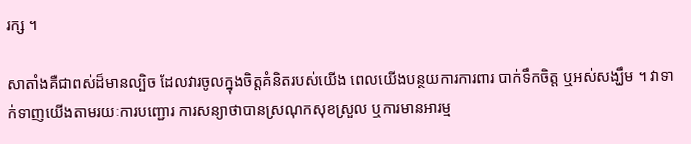រក្ស ។

សាតាំងគឺជាពស់ដ៏មានល្បិច ដែលវារចូលក្នុងចិត្តគំនិតរបស់យើង ពេលយើងបន្ថយការការពារ បាក់ទឹកចិត្ត ឬអស់សង្ឃឹម ។ វាទាក់ទាញយើងតាមរយៈការបញ្ជោរ ការសន្យាថាបានស្រណុកសុខស្រួល ឬការមានអារម្ម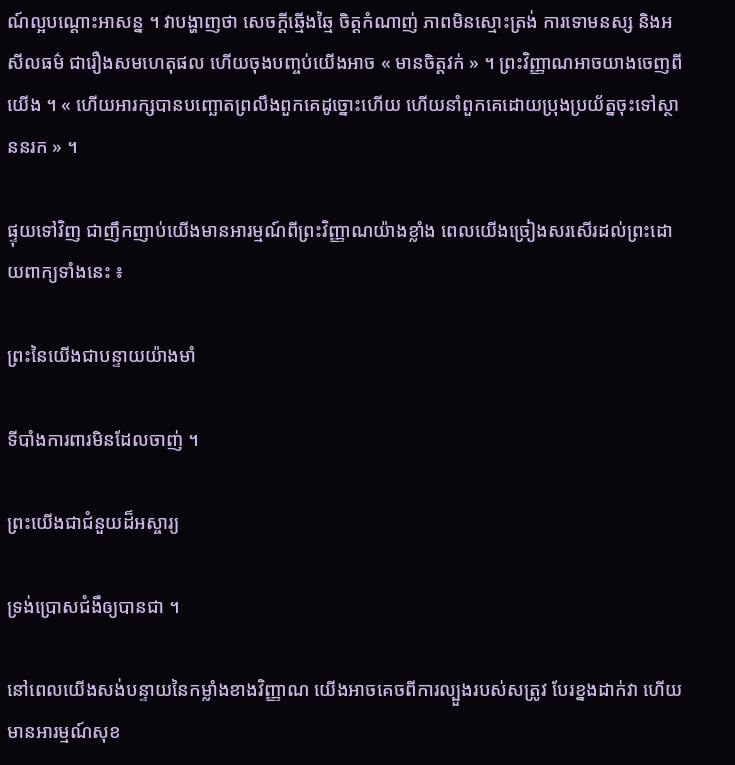ណ៍ល្អបណ្ដោះអាសន្ន ។ វាបង្ហាញថា សេចក្ដីឆ្មើងឆ្មៃ ចិត្តកំណាញ់ ភាពមិនស្មោះត្រង់ ការទោមនស្ស និងអសីលធម៌ ជារឿងសមហេតុផល ហើយចុងបញ្ចប់យើងអាច « មានចិត្តវក់ » ។ ព្រះវិញ្ញាណអាចយាងចេញពីយើង ។ « ហើយអារក្សបានបញ្ឆោតព្រលឹងពួកគេដូច្នោះហើយ ហើយនាំពួកគេដោយប្រុងប្រយ័ត្នចុះទៅស្ថាននរក » ។

ផ្ទុយទៅវិញ ជាញឹកញាប់យើងមានអារម្មណ៍ពីព្រះវិញ្ញាណយ៉ាងខ្លាំង ពេលយើងច្រៀងសរសើរដល់ព្រះដោយពាក្យទាំងនេះ ៖

ព្រះនៃយើងជាបន្ទាយយ៉ាងមាំ

ទីបាំងការពារមិនដែលចាញ់ ។

ព្រះយើងជាជំនួយដ៏អស្ចារ្យ

ទ្រង់ប្រោសជំងឺឲ្យបានជា ។

នៅពេលយើងសង់បន្ទាយនៃកម្លាំងខាងវិញ្ញាណ យើងអាចគេចពីការល្បួងរបស់សត្រូវ បែរខ្នងដាក់វា ហើយមានអារម្មណ៍សុខ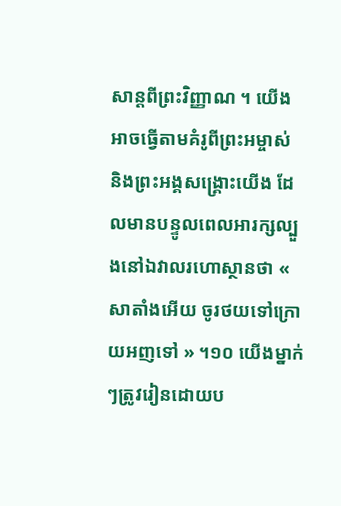សាន្ដពីព្រះវិញ្ញាណ ។ យើងអាចធ្វើតាមគំរូពីព្រះអម្ចាស់ និងព្រះអង្គសង្គ្រោះយើង ដែលមានបន្ទូលពេលអារក្សល្បួងនៅឯវាលរហោស្ថានថា « សាតាំងអើយ ចូរថយទៅក្រោយអញទៅ » ។១០ យើងម្នាក់ៗត្រូវរៀនដោយប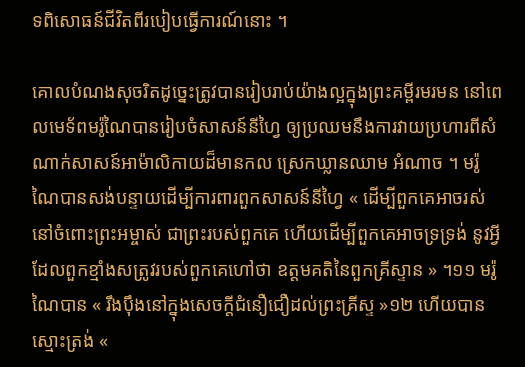ទពិសោធន៍ជីវិតពីរបៀបធ្វើការណ៍នោះ ។

គោលបំណងសុចរិតដូច្នេះត្រូវបានរៀបរាប់យ៉ាងល្អក្នុងព្រះគម្ពីរមរមន នៅពេលមេទ័ពមរ៉ូណៃបានរៀបចំសាសន៍នីហ្វៃ ឲ្យប្រឈមនឹងការវាយប្រហារពីសំណាក់សាសន៍អាម៉ាលិកាយដ៏មានកល ស្រេកឃ្លានឈាម អំណាច ។ មរ៉ូណៃបានសង់បន្ទាយដើម្បីការពារពួកសាសន៍នីហ្វៃ « ដើម្បីពួកគេអាចរស់នៅចំពោះព្រះអម្ចាស់ ជាព្រះរបស់ពួកគេ ហើយដើម្បីពួកគេអាចទ្រទ្រង់ នូវអ្វីដែលពួកខ្មាំងសត្រូវរបស់ពួកគេហៅថា ឧត្ដមគតិនៃពួកគ្រីស្ទាន » ។១១ មរ៉ូណៃបាន « រឹងប៉ឹងនៅក្នុងសេចក្ដីជំនឿជឿដល់ព្រះគ្រីស្ទ »១២ ហើយបានស្មោះត្រង់ «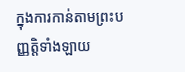ក្នុងការកាន់តាមព្រះបញ្ញត្តិទាំងឡាយ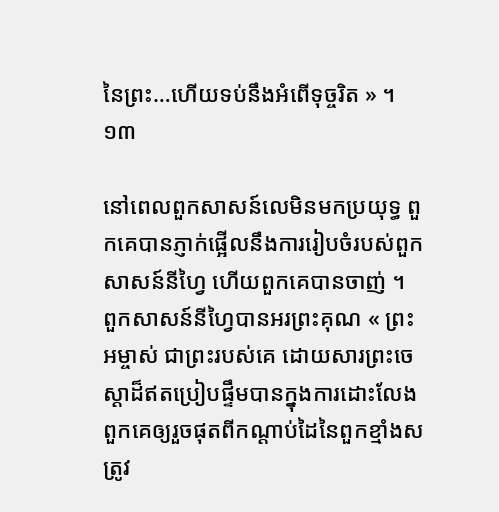នៃព្រះ…ហើយទប់នឹងអំពើទុច្ចរិត » ។១៣

នៅពេលពួកសាសន៍លេមិនមកប្រយុទ្ធ ពួកគេបានភ្ញាក់ផ្អើលនឹងការរៀបចំរបស់ពួកសាសន៍នីហ្វៃ ហើយពួកគេបានចាញ់ ។ ពួកសាសន៍នីហ្វៃបានអរព្រះគុណ « ព្រះអម្ចាស់ ជាព្រះរបស់គេ ដោយសារព្រះចេស្ដាដ៏ឥតប្រៀបផ្ទឹមបានក្នុងការដោះលែងពួកគេឲ្យរួចផុតពីកណ្ដាប់ដៃនៃពួកខ្មាំងសត្រូវ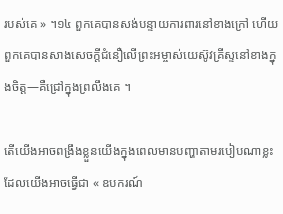របស់គេ » ។១៤ ពួកគេបានសង់បន្ទាយការពារនៅខាងក្រៅ ហើយពួកគេបានសាងសេចក្ដីជំនឿលើព្រះអម្ចាស់យេស៊ូវគ្រីស្ទនៅខាងក្នុងចិត្ត—គឺជ្រៅក្នុងព្រលឹងគេ ។

តើយើងអាចពង្រឹងខ្លួនយើងក្នុងពេលមានបញ្ហាតាមរបៀបណាខ្លះ ដែលយើងអាចធ្វើជា « ឧបករណ៍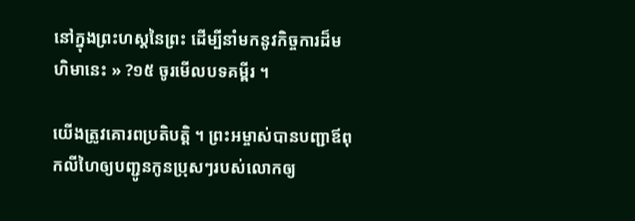នៅក្នុងព្រះហស្តនៃព្រះ ដើម្បីនាំមកនូវកិច្ចការដ៏មហិមានេះ » ?១៥ ចូរមើលបទគម្ពីរ ។

យើងត្រូវគោរពប្រតិបត្តិ ។ ព្រះអម្ចាស់បានបញ្ជាឪពុកលីហៃឲ្យបញ្ជូនកូនប្រុសៗរបស់លោកឲ្យ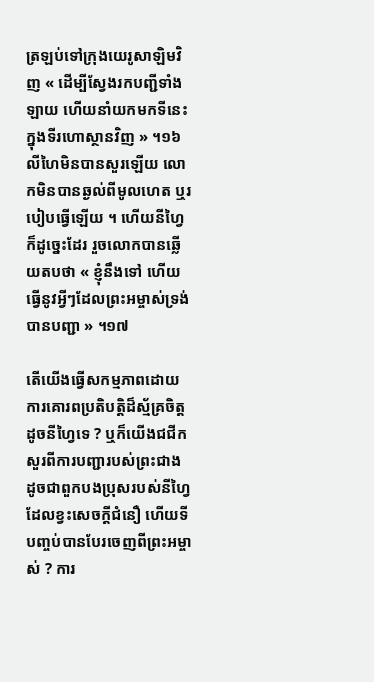ត្រឡប់ទៅក្រុងយេរូសាឡិមវិញ « ដើម្បីស្វែងរកបញ្ជីទាំងឡាយ ហើយនាំយកមកទីនេះក្នុងទីរហោស្ថានវិញ » ។១៦ លីហៃមិនបានសួរឡើយ លោកមិនបានឆ្ងល់ពីមូលហេត ឬរបៀបធ្វើឡើយ ។ ហើយនីហ្វៃក៏ដូច្នេះដែរ រួចលោកបានឆ្លើយតបថា « ខ្ញុំនឹងទៅ ហើយធ្វើនូវអ្វីៗដែលព្រះអម្ចាស់ទ្រង់បានបញ្ជា » ។១៧

តើយើងធ្វើសកម្មភាពដោយការគោរពប្រតិបត្តិដ៏ស្ម័គ្រចិត្តដូចនីហ្វៃទេ ? ឬក៏យើងជជីកសួរពីការបញ្ជារបស់ព្រះជាង ដូចជាពួកបងប្រុសរបស់នីហ្វៃ ដែលខ្វះសេចក្ដីជំនឿ ហើយទីបញ្ចប់បានបែរចេញពីព្រះអម្ចាស់ ? ការ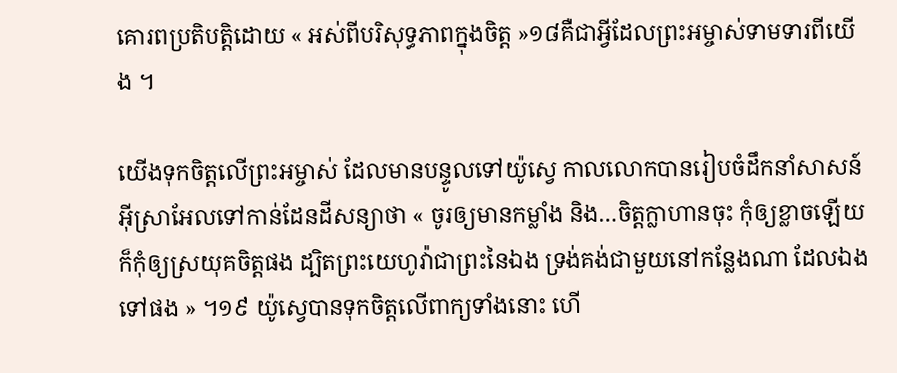គោរពប្រតិបត្តិដោយ « អស់ពីបរិសុទ្ធភាពក្នុងចិត្ត »១៨គឺជាអ្វីដែលព្រះអម្ចាស់ទាមទារពីយើង ។

យើងទុកចិត្តលើព្រះអម្ចាស់ ដែលមានបន្ទូលទៅយ៉ូស្វេ កាលលោកបានរៀបចំដឹកនាំសាសន៍អ៊ីស្រាអែលទៅកាន់ដែនដីសន្យាថា « ចូរឲ្យមានកម្លាំង និង…ចិត្តក្លាហានចុះ កុំឲ្យខ្លាចឡើយ ក៏កុំឲ្យស្រយុគចិត្តផង ដ្បិតព្រះយេហូវ៉ាជាព្រះនៃឯង ទ្រង់គង់ជាមួយនៅកន្លែងណា ដែលឯងទៅផង » ។១៩ យ៉ូស្វេបានទុកចិត្តលើពាក្យទាំងនោះ ហើ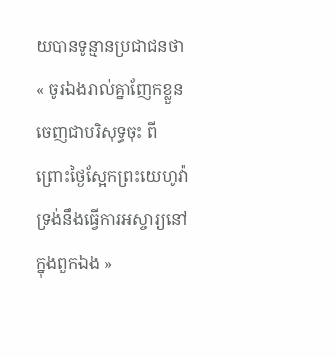យបានទូន្មានប្រជាជនថា « ចូរឯងរាល់គ្នាញែកខ្លួនចេញជាបរិសុទ្ធចុះ ពីព្រោះថ្ងៃស្អែកព្រះយេហូវ៉ា ទ្រង់នឹងធ្វើការអស្ចារ្យនៅក្នុងពួកឯង »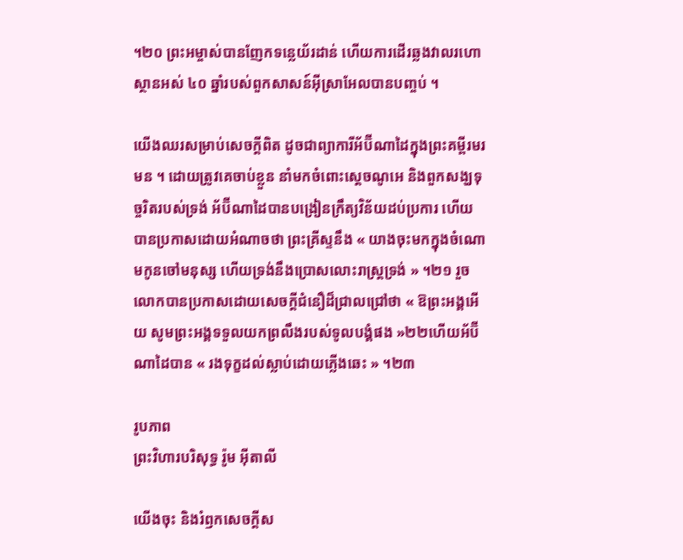។២០ ព្រះអម្ចាស់បានញែកទន្លេយ័រដាន់ ហើយការដើរឆ្លងវាលរហោស្ថានអស់ ៤០ ឆ្នាំរបស់ពួកសាសន៍អ៊ីស្រាអែលបានបញ្ចប់ ។

យើងឈរសម្រាប់សេចក្ដីពិត ដូចជាព្យាការីអ័ប៊ីណាដៃក្នុងព្រះគម្ពីរមរមន ។ ដោយត្រូវគេចាប់ខ្លួន នាំមកចំពោះស្ដេចណូអេ និងពួកសង្ឃទុច្ចរិតរបស់ទ្រង់ អ័ប៊ីណាដៃបានបង្រៀនក្រឹត្យវិន័យដប់ប្រការ ហើយបានប្រកាសដោយអំណាចថា ព្រះគ្រីស្ទនឹង « យាងចុះមកក្នុងចំណោមកូនចៅមនុស្ស ហើយទ្រង់នឹងប្រោសលោះរាស្ត្រទ្រង់ » ។២១ រួចលោកបានប្រកាសដោយសេចក្ដីជំនឿដ៏ជ្រាលជ្រៅថា « ឱព្រះអង្គអើយ សូមព្រះអង្គទទួលយកព្រលឹងរបស់ទូលបង្គំផង »២២ហើយអ័ប៊ីណាដៃបាន « រងទុក្ខដល់ស្លាប់ដោយភ្លើងឆេះ » ។២៣

រូបភាព
ព្រះវិហារបរិសុទ្ធ រ៉ូម អ៊ីតាលី

យើងចុះ និងរំឭកសេចក្ដីស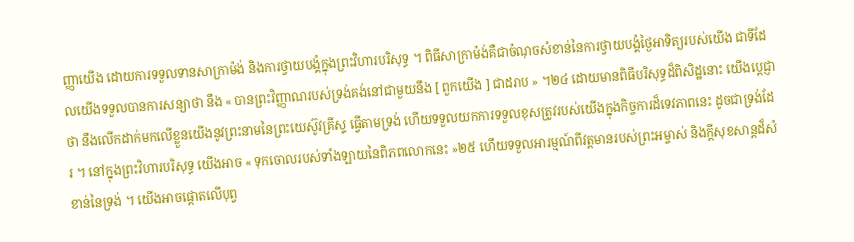ញ្ញាយើង ដោយការទទួលទានសាក្រាម៉ង់ និងការថ្វាយបង្គំក្នុងព្រះវិហារបរិសុទ្ធ ។ ពិធីសាក្រាម៉ង់គឺជាចំណុចសំខាន់នៃការថ្វាយបង្គំថ្ងៃអាទិត្យរបស់យើង ជាទីដែលយើងទទួលបានការសន្យាថា នឹង « បានព្រះវិញ្ញាណរបស់ទ្រង់គង់នៅជាមួយនឹង [ ពួកយើង ] ជាដរាប » ។២៤ ដោយមានពិធីបរិសុទ្ធដ៏ពិសិដ្ឋនោះ យើងបេ្ដជ្ញាថា នឹងលើកដាក់មកលើខ្លួនយើងនូវព្រះនាមនៃព្រះយេស៊ូវគ្រីស្ទ ធ្វើតាមទ្រង់ ហើយទទួលយកការទទួលខុសត្រូវរបស់យើងក្នុងកិច្ចការដ៏ទេវភាពនេះ ដូចជាទ្រង់ដែរ ។ នៅក្នុងព្រះវិហារបរិសុទ្ធ យើងអាច « ទុកចោលរបស់ទាំងឡាយនៃពិភពលោកនេះ »២៥ ហើយទទួលអារម្មណ៍ពីវត្តមានរបស់ព្រះអម្ចាស់ និងក្ដីសុខសាន្ដដ៏សំខាន់នៃទ្រង់ ។ យើងអាចផ្ដោតលើបុព្វ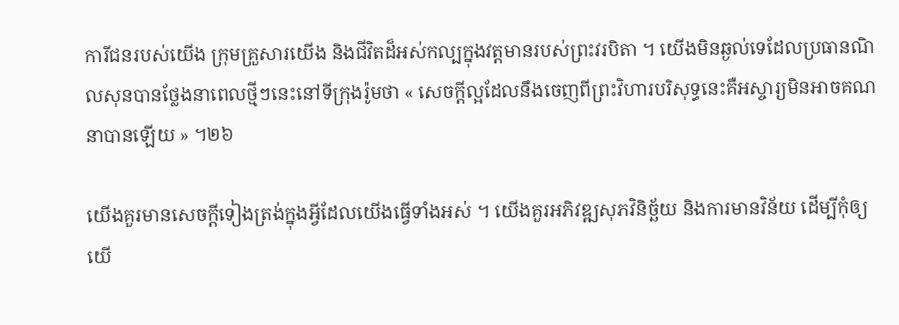ការីជនរបស់យើង ក្រុមគ្រួសារយើង និងជីវិតដ៏អស់កល្បក្នុងវត្តមានរបស់ព្រះវរបិតា ។ យើងមិនឆ្ងល់ទេដែលប្រធានណិលសុនបានថ្លែងនាពេលថ្មីៗនេះនៅទីក្រុងរ៉ូមថា « សេចក្ដីល្អដែលនឹងចេញពីព្រះវិហារបរិសុទ្ធនេះគឺអស្ចារ្យមិនអាចគណនាបានឡើយ » ។២៦

យើងគួរមានសេចក្ដីទៀងត្រង់ក្នុងអ្វីដែលយើងធ្វើទាំងអស់ ។ យើងគួរអភិវឌ្ឍសុភវិនិច្ឆ័យ និងការមានវិន័យ ដើម្បីកុំឲ្យយើ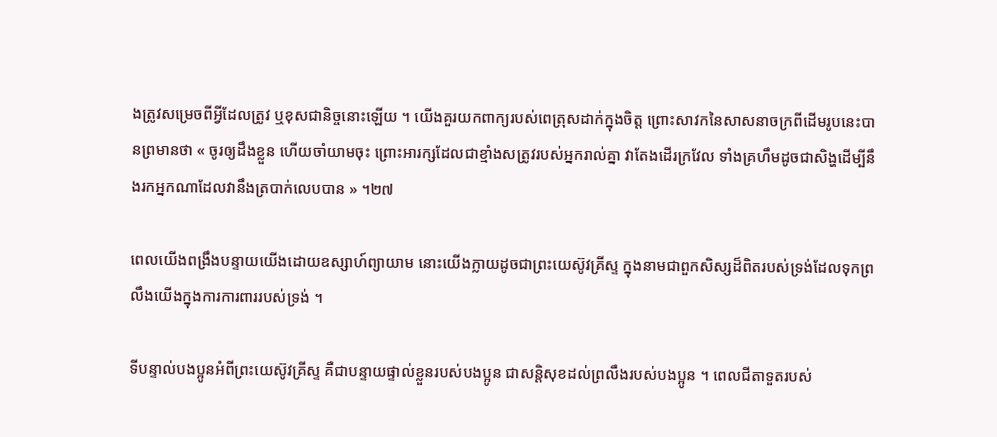ងត្រូវសម្រេចពីអ្វីដែលត្រូវ ឬខុសជានិច្ចនោះឡើយ ។ យើងគួរយកពាក្យរបស់ពេត្រុសដាក់ក្នុងចិត្ត ព្រោះសាវកនៃសាសនាចក្រពីដើមរូបនេះបានព្រមានថា « ចូរឲ្យដឹងខ្លួន ហើយចាំយាមចុះ ព្រោះអារក្សដែលជាខ្មាំងសត្រូវរបស់អ្នករាល់គ្នា វាតែងដើរក្រវែល ទាំងគ្រហឹមដូចជាសិង្ហដើម្បីនឹងរកអ្នកណាដែលវានឹងត្របាក់លេបបាន » ។២៧

ពេលយើងពង្រឹងបន្ទាយយើងដោយឧស្សាហ៍ព្យាយាម នោះយើងក្លាយដូចជាព្រះយេស៊ូវគ្រីស្ទ ក្នុងនាមជាពួកសិស្សដ៏ពិតរបស់ទ្រង់ដែលទុកព្រលឹងយើងក្នុងការការពាររបស់ទ្រង់ ។

ទីបន្ទាល់បងប្អូនអំពីព្រះយេស៊ូវគ្រីស្ទ គឺជាបន្ទាយផ្ទាល់ខ្លួនរបស់បងប្អូន ជាសន្ដិសុខដល់ព្រលឹងរបស់បងប្អូន ។ ពេលជីតាទួតរបស់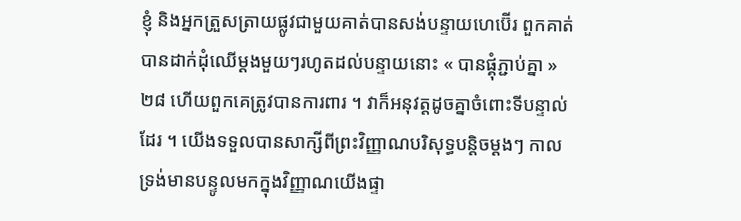ខ្ញុំ និងអ្នកត្រួសត្រាយផ្លូវជាមួយគាត់បានសង់បន្ទាយហេប៊ើរ ពួកគាត់បានដាក់ដុំឈើម្ដងមួយៗរហូតដល់បន្ទាយនោះ « បានផ្គុំភ្ជាប់គ្នា »២៨ ហើយពួកគេត្រូវបានការពារ ។ វាក៏អនុវត្តដូចគ្នាចំពោះទីបន្ទាល់ដែរ ។ យើងទទួលបានសាក្សីពីព្រះវិញ្ញាណបរិសុទ្ធបន្ដិចម្ដងៗ កាលទ្រង់មានបន្ទូលមកក្នុងវិញ្ញាណយើងផ្ទា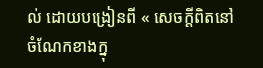ល់ ដោយបង្រៀនពី « សេចក្តីពិតនៅចំណែកខាងក្នុ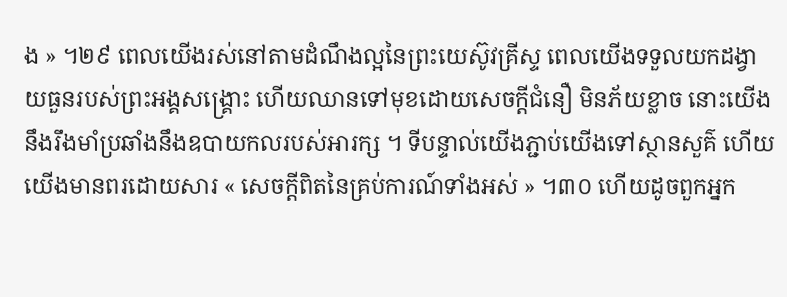ង » ។២៩ ពេលយើងរស់នៅតាមដំណឹងល្អនៃព្រះយេស៊ូវគ្រីស្ទ ពេលយើងទទួលយកដង្វាយធួនរបស់ព្រះអង្គសង្គ្រោះ ហើយឈានទៅមុខដោយសេចក្ដីជំនឿ មិនភ័យខ្លាច នោះយើងនឹងរឹងមាំប្រឆាំងនឹងឧបាយកលរបស់អារក្ស ។ ទីបន្ទាល់យើងភ្ជាប់យើងទៅស្ថានសួគ៌ ហើយយើងមានពរដោយសារ « សេចក្តីពិតនៃគ្រប់ការណ៍ទាំងអស់ » ។៣០ ហើយដូចពួកអ្នក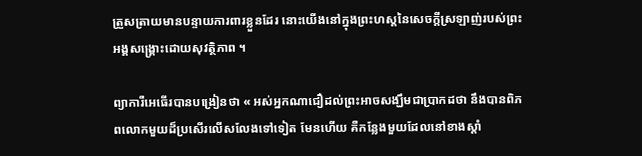ត្រួសត្រាយមានបន្ទាយការពារខ្លួនដែរ នោះយើងនៅក្នុងព្រះហស្ដនៃសេចក្ដីស្រឡាញ់របស់ព្រះអង្គសង្គ្រោះដោយសុវត្ថិភាព ។

ព្យាការីអេធើរបានបង្រៀនថា « អស់អ្នកណាជឿដល់ព្រះអាចសង្ឃឹមជាប្រាកដថា នឹងបានពិភពលោកមួយដ៏ប្រសើរលើសលែងទៅទៀត មែនហើយ គឺកន្លែងមួយដែលនៅខាងស្ដាំ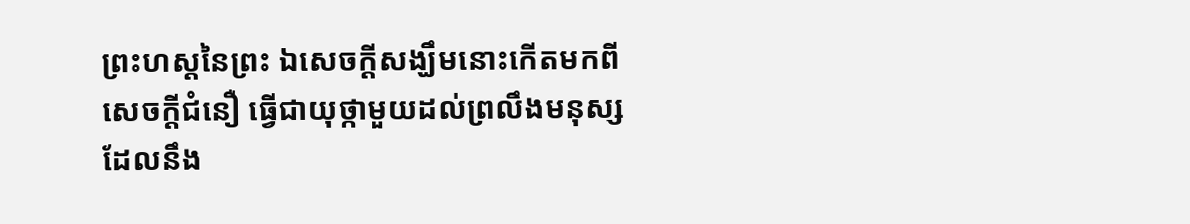ព្រះហស្តនៃព្រះ ឯសេចក្ដីសង្ឃឹមនោះកើតមកពីសេចក្ដីជំនឿ ធ្វើជាយុថ្កាមួយដល់ព្រលឹងមនុស្ស ដែលនឹង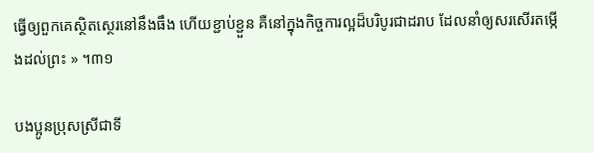ធ្វើឲ្យពួកគេស្ថិតស្ថេរនៅនឹងធឹង ហើយខ្ជាប់ខ្ជួន គឺនៅក្នុងកិច្ចការល្អដ៏បរិបូរជាដរាប ដែលនាំឲ្យសរសើរតម្កើងដល់ព្រះ » ។៣១

បងប្អូនប្រុសស្រីជាទី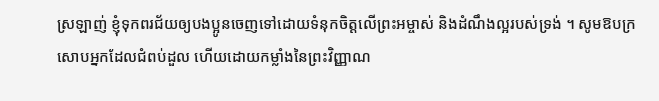ស្រឡាញ់ ខ្ញុំទុកពរជ័យឲ្យបងប្អូនចេញទៅដោយទំនុកចិត្តលើព្រះអម្ចាស់ និងដំណឹងល្អរបស់ទ្រង់ ។ សូមឱបក្រសោបអ្នកដែលជំពប់ដួល ហើយដោយកម្លាំងនៃព្រះវិញ្ញាណ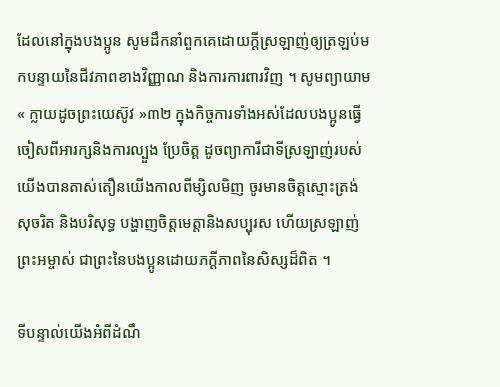ដែលនៅក្នុងបងប្អូន សូមដឹកនាំពួកគេដោយក្ដីស្រឡាញ់ឲ្យត្រឡប់មកបន្ទាយនៃជីវភាពខាងវិញ្ញាណ និងការការពារវិញ ។ សូមព្យាយាម « ក្លាយដូចព្រះយេស៊ូវ »៣២ ក្នុងកិច្ចការទាំងអស់ដែលបងប្អូនធ្វើ ចៀសពីអារក្សនិងការល្បួង ប្រែចិត្ត ដូចព្យាការីជាទីស្រឡាញ់របស់យើងបានតាស់តឿនយើងកាលពីម្សិលមិញ ចូរមានចិត្តស្មោះត្រង់ សុចរិត និងបរិសុទ្ធ បង្ហាញចិត្តមេត្តានិងសប្បុរស ហើយស្រឡាញ់ព្រះអម្ចាស់ ជាព្រះនៃបងប្អូនដោយភក្ដីភាពនៃសិស្សដ៏ពិត ។

ទីបន្ទាល់យើងអំពីដំណឹ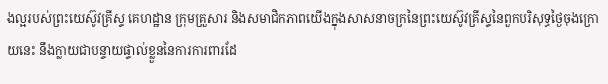ងល្អរបស់ព្រះយេស៊ូវគ្រីស្ទ គេហដ្ឋាន ក្រុមគ្រួសារ និងសមាជិកភាពយើងក្នុងសាសនាចក្រនៃព្រះយេស៊ូវគ្រីស្ទនៃពួកបរិសុទ្ធថ្ងៃចុងក្រោយនេះ នឹងក្លាយជាបន្ទាយផ្ទាល់ខ្លួននៃការការពារដែ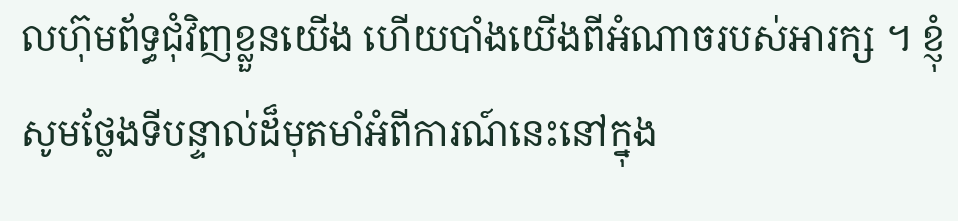លហ៊ុមព័ទ្ធជុំវិញខ្លួនយើង ហើយបាំងយើងពីអំណាចរបស់អារក្ស ។ ខ្ញុំសូមថ្លែងទីបន្ទាល់ដ៏មុតមាំអំពីការណ៍នេះនៅក្នុង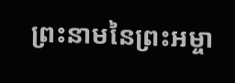ព្រះនាមនៃព្រះអម្ចា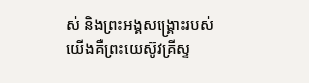ស់ និងព្រះអង្គសង្គ្រោះរបស់យើងគឺព្រះយេស៊ូវគ្រីស្ទ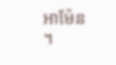អាម៉ែន ។